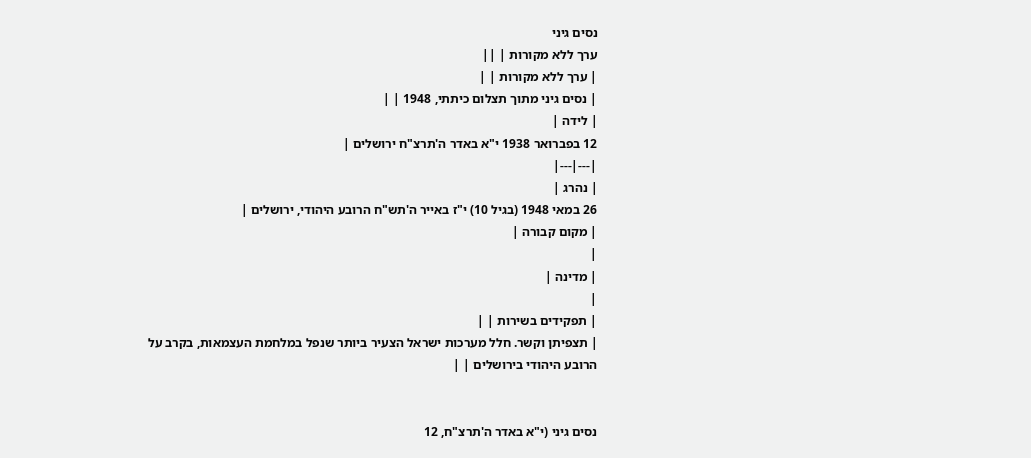נסים גיני
ערך ללא מקורות | ||
| ערך ללא מקורות | |
| נסים גיני מתוך תצלום כיתתי, 1948 | |
| לידה |
12 בפברואר 1938 י"א באדר ה'תרצ"ח ירושלים |
|---|---|
| נהרג |
26 במאי 1948 (בגיל 10) י"ז באייר ה'תש"ח הרובע היהודי, ירושלים |
| מקום קבורה |
|
| מדינה |
|
| תפקידים בשירות | |
| תצפיתן וקשר. חלל מערכות ישראל הצעיר ביותר שנפל במלחמת העצמאות, בקרב על הרובע היהודי בירושלים | |


נסים גיני (י"א באדר ה'תרצ"ח, 12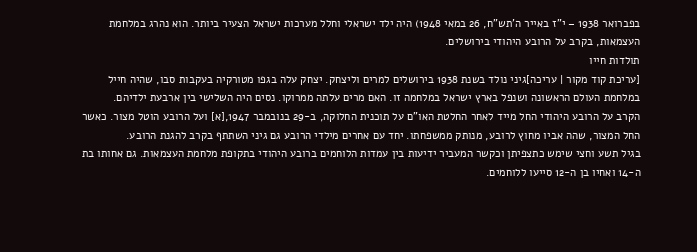בפברואר 1938 – י"ז באייר ה'תש"ח, 26 במאי 1948) היה ילד ישראלי וחלל מערכות ישראל הצעיר ביותר. הוא נהרג במלחמת העצמאות, בקרב על הרובע היהודי בירושלים.
תולדות חייו
[עריכת קוד מקור | עריכה]גיני נולד בשנת 1938 בירושלים למרים וליצחק. יצחק עלה בגפו מטורקיה בעקבות סבו, שהיה חייל במלחמת העולם הראשונה ושנפל בארץ ישראל במלחמה זו. האם מרים עלתה ממרוקו. נסים היה השלישי בין ארבעת ילדיהם.
הקרב על הרובע היהודי החל מייד לאחר החלטת האו"ם על תוכנית החלוקה, ב-29 בנובמבר 1947,[א] ועל הרובע הוטל מצור. כאשר החל המצור, שהה אביו מחוץ לרובע, מנותק ממשפחתו. יחד עם אחרים מילדי הרובע גם גיני השתתף בקרב להגנת הרובע.
בגיל תשע וחצי שימש כתצפיתן וכקשר המעביר ידיעות בין עמדות הלוחמים ברובע היהודי בתקופת מלחמת העצמאות. גם אחותו בת ה-14 ואחיו בן ה-12 סייעו ללוחמים.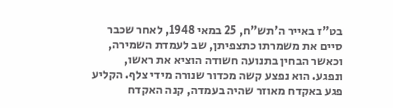בט"ז באייר ה'תש"ח, 25 במאי 1948, לאחר שכבר סיים את משמרתו כתצפיתן, שב לעמדת השמירה, וכאשר הבחין בתנועה חשודה הוציא את ראשו, ונפגע. הוא נפצע קשה מכדור שנורה מידי צלף. הקליע פגע באקדח מאוזר שהיה בעמדה, קנה האקדח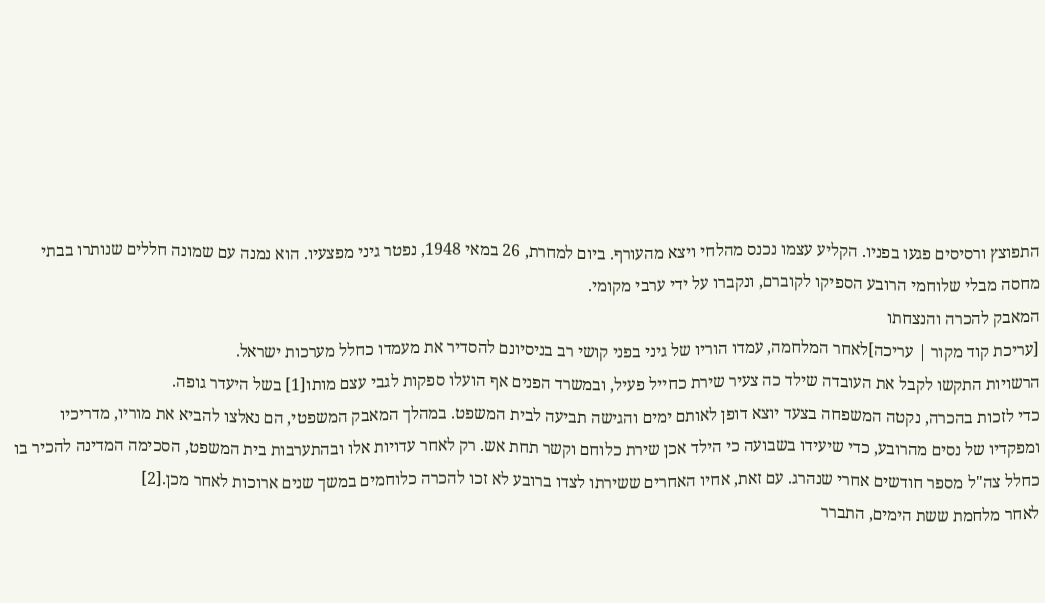התפוצץ ורסיסים פגעו בפניו. הקליע עצמו נכנס מהלחי ויצא מהעורף. ביום למחרת, 26 במאי 1948, נפטר גיני מפצעיו. הוא נמנה עם שמונה חללים שנותרו בבתי מחסה מבלי שלוחמי הרובע הספיקו לקוברם, ונקברו על ידי ערבי מקומי.
המאבק להכרה והנצחתו
[עריכת קוד מקור | עריכה]לאחר המלחמה, עמדו הוריו של גיני בפני קושי רב בניסיונם להסדיר את מעמדו כחלל מערכות ישראל.
הרשויות התקשו לקבל את העובדה שילד כה צעיר שירת כחייל פעיל, ובמשרד הפנים אף הועלו ספקות לגבי עצם מותו[1] בשל היעדר גופה.
כדי לזכות בהכרה, נקטה המשפחה בצעד יוצא דופן לאותם ימים והגישה תביעה לבית המשפט. במהלך המאבק המשפטי, הם נאלצו להביא את מוריו, מדריכיו ומפקדיו של נסים מהרובע, כדי שיעידו בשבועה כי הילד אכן שירת כלוחם וקשר תחת אש. רק לאחר עדויות אלו ובהתערבות בית המשפט, הסכימה המדינה להכיר בו כחלל צה"ל מספר חודשים אחרי שנהרג. עם זאת, אחיו האחרים ששירתו לצדו ברובע לא זכו להכרה כלוחמים במשך שנים ארוכות לאחר מכן.[2]
לאחר מלחמת ששת הימים, התברר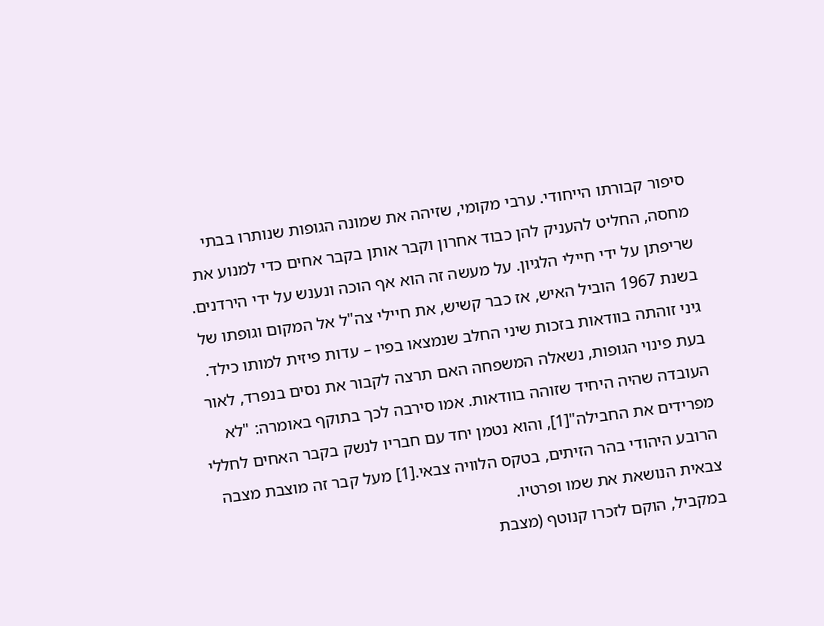סיפור קבורתו הייחודי. ערבי מקומי, שזיהה את שמונה הגופות שנותרו בבתי מחסה, החליט להעניק להן כבוד אחרון וקבר אותן בקבר אחים כדי למנוע את שריפתן על ידי חיילי הלגיון. על מעשה זה הוא אף הוכה ונענש על ידי הירדנים. בשנת 1967 הוביל האיש, אז כבר קשיש, את חיילי צה"ל אל המקום וגופתו של גיני זוהתה בוודאות בזכות שיני החלב שנמצאו בפיו – עדות פיזית למותו כילד. בעת פינוי הגופות, נשאלה המשפחה האם תרצה לקבור את נסים בנפרד, לאור העובדה שהיה היחיד שזוהה בוודאות. אמו סירבה לכך בתוקף באומרה: "לא מפרידים את החבילה"[1], והוא נטמן יחד עם חבריו לנשק בקבר האחים לחללי הרובע היהודי בהר הזיתים, בטקס הלוויה צבאי.[1] מעל קבר זה מוצבת מצבה צבאית הנושאת את שמו ופרטיו.
במקביל, הוקם לזכרו קנוטף (מצבת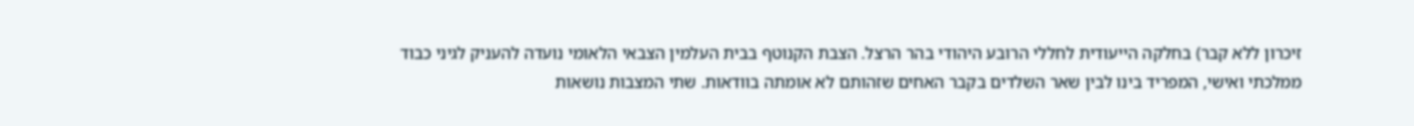זיכרון ללא קבר) בחלקה הייעודית לחללי הרובע היהודי בהר הרצל. הצבת הקנוטף בבית העלמין הצבאי הלאומי נועדה להעניק לגיני כבוד ממלכתי ואישי, המפריד בינו לבין שאר השלדים בקבר האחים שזהותם לא אומתה בוודאות. שתי המצבות נושאות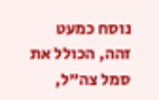נוסח כמעט זהה, הכולל את סמל צה"ל,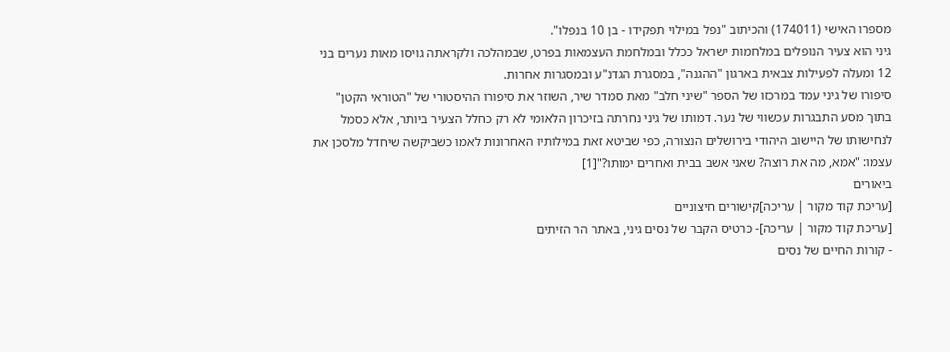מספרו האישי (174011) והכיתוב "נפל במילוי תפקידו - בן 10 בנפלו".
גיני הוא צעיר הנופלים במלחמות ישראל ככלל ובמלחמת העצמאות בפרט, שבמהלכה ולקראתה גויסו מאות נערים בני 12 ומעלה לפעילות צבאית בארגון "ההגנה", במסגרת הגדנ"ע ובמסגרות אחרות.
סיפורו של גיני עמד במרכזו של הספר "שיני חלב" מאת סמדר שיר, השוזר את סיפורו ההיסטורי של "הטוראי הקטן" בתוך מסע התבגרות עכשווי של נער. דמותו של גיני נחרתה בזיכרון הלאומי לא רק כחלל הצעיר ביותר, אלא כסמל לנחישותו של היישוב היהודי בירושלים הנצורה, כפי שביטא זאת במילותיו האחרונות לאמו כשביקשה שיחדל מלסכן את עצמו: "אמא, מה את רוצה? שאני אשב בבית ואחרים ימותו?"[1]
ביאורים
[עריכת קוד מקור | עריכה]קישורים חיצוניים
[עריכת קוד מקור | עריכה]- כרטיס הקבר של נסים גיני, באתר הר הזיתים
- קורות החיים של נסים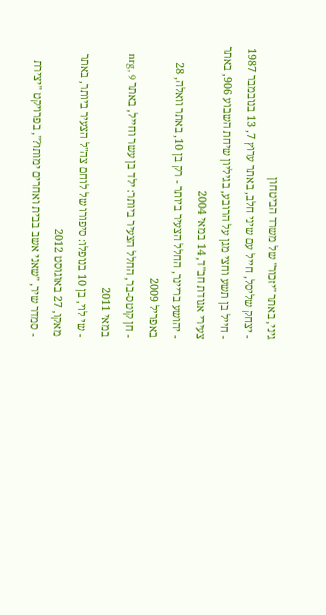גיני, באתר "יזכור" של משרד הביטחון
- יצחק שליסל, חייל עם שיני חלב, באתר ערוץ 7, 13 בנובמבר 1987
- חייל בן תשע וחצי מגן על הרובע, בגיליון שיחת השבוע 906, באתר צעירי אגודת חב"ד, 14 במאי 2004
- יהושע בריינר, החלל הצעיר ביותר - רק בן 10, באתר וואלה, 28 באפריל 2009
- חן קוטס-בר, החלל הצעיר ביותר: ילד בן עשר וחייל, באתר nrg, 9 במאי 2011
- שי לוי, בן 10 בנופלו: סיפורו של לוחם צה"ל הצעיר ביותר, באתר מאקו, 27 באוגוסט 2012
- סמדר שיר, "שאני אשב בבית ואחרים ימותו?", בפרויקט "יצירת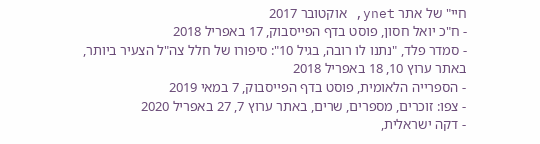חיי" של אתר ynet, אוקטובר 2017
- ח"כ יואל חסון, פוסט בדף הפייסבוק, 17 באפריל 2018
- סמדר פלד, "נתנו לו רובה, בגיל 10": סיפורו של חלל צה"ל הצעיר ביותר, באתר ערוץ 10, 18 באפריל 2018
- הספרייה הלאומית, פוסט בדף הפייסבוק, 7 במאי 2019
- צפו: זוכרים, מספרים, שרים, באתר ערוץ 7, 27 באפריל 2020
- דקה ישראלית,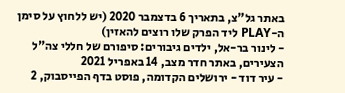באתר גל"צ, בתאריך 6 בדצמבר 2020 (יש ללחוץ על סימן ה-PLAY ליד הפרק שלו רוצים להאזין)
- לינור בר-אל, ילדים גיבורים: סיפורם של חללי צה"ל הצעירים, באתר חדר מצב, 14 באפריל 2021
- עיר דוד - ירושלים הקדומה, פוסט בדף הפייסבוק, 2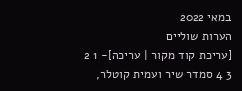במאי 2022
הערות שוליים
[עריכת קוד מקור | עריכה]- 1 2 3 4 סמדר שיר ועמית קוטלר,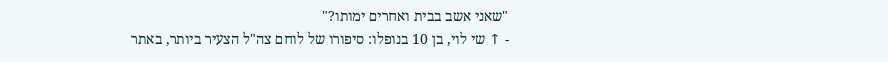"שאני אשב בבית ואחרים ימותו?"
- ↑ שי לוי, בן 10 בנופלו: סיפורו של לוחם צה"ל הצעיר ביותר, באתר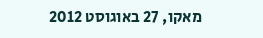מאקו, 27 באוגוסט 2012